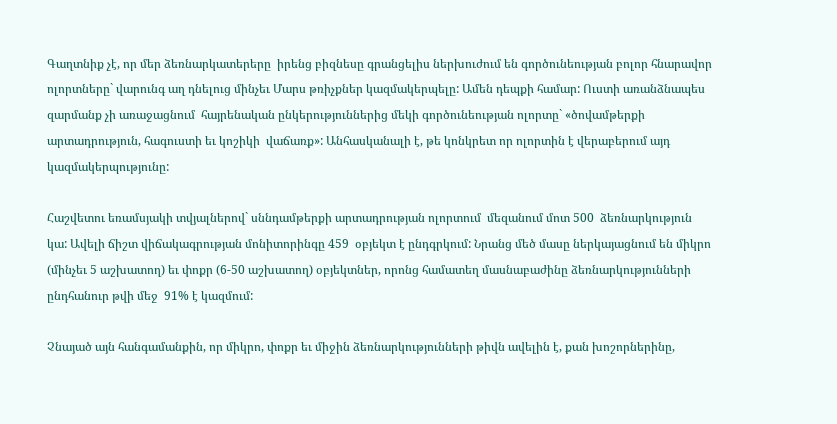Գաղտնիք չէ, որ մեր ձեռնարկատերերը  իրենց բիզնեսը գրանցելիս ներխուժում են գործունեության բոլոր հնարավոր  ոլորտները` վարունգ աղ դնելուց մինչեւ Մարս թռիչքներ կազմակերպելը: Ամեն դեպքի համար: Ուստի առանձնապես զարմանք չի առաջացնում  հայրենական ընկերություններից մեկի գործունեության ոլորտը` «ծովամթերքի արտադրություն, հագուստի եւ կոշիկի  վաճառք»: Անհասկանալի է, թե կոնկրետ որ ոլորտին է վերաբերում այդ կազմակերպությունը:

Հաշվետու եռամսյակի տվյալներով` սննդամթերքի արտադրության ոլորտում  մեզանում մոտ 500  ձեռնարկություն կա: Ավելի ճիշտ վիճակագրության մոնիտորինգը 459  օբյեկտ է ընդգրկում: Նրանց մեծ մասը ներկայացնում են միկրո (մինչեւ 5 աշխատող) եւ փոքր (6-50 աշխատող) օբյեկտներ, որոնց համատեղ մասնաբաժինը ձեռնարկությունների ընդհանուր թվի մեջ  91% է կազմում:

Չնայած այն հանգամանքին, որ միկրո, փոքր եւ միջին ձեռնարկությունների թիվն ավելին է, քան խոշորներինը,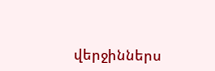վերջիններս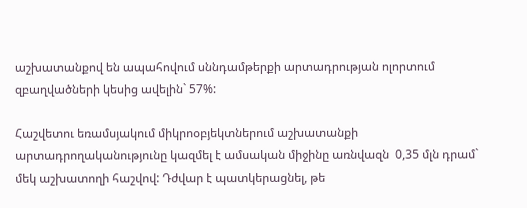աշխատանքով են ապահովում սննդամթերքի արտադրության ոլորտում զբաղվածների կեսից ավելին` 57%:

Հաշվետու եռամսյակում միկրոօբյեկտներում աշխատանքի արտադրողականությունը կազմել է ամսական միջինը առնվազն  0,35 մլն դրամ` մեկ աշխատողի հաշվով: Դժվար է պատկերացնել, թե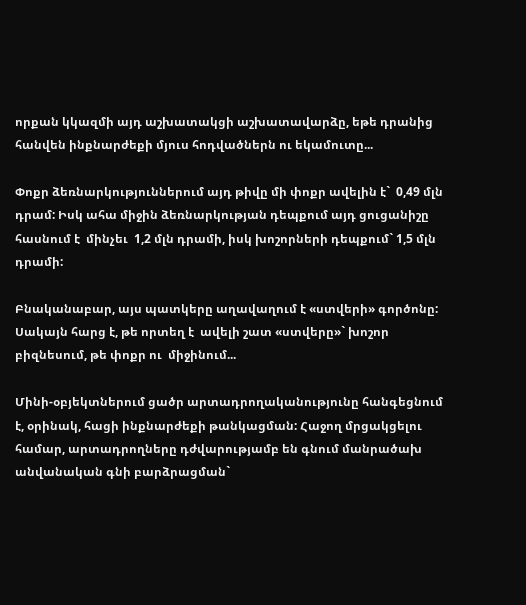որքան կկազմի այդ աշխատակցի աշխատավարձը, եթե դրանից հանվեն ինքնարժեքի մյուս հոդվածներն ու եկամուտը...

Փոքր ձեռնարկություններում այդ թիվը մի փոքր ավելին է`  0,49 մլն դրամ: Իսկ ահա միջին ձեռնարկության դեպքում այդ ցուցանիշը հասնում է  մինչեւ  1,2 մլն դրամի, իսկ խոշորների դեպքում` 1,5 մլն դրամի:

Բնականաբար, այս պատկերը աղավաղում է «ստվերի» գործոնը: Սակայն հարց է, թե որտեղ է  ավելի շատ «ստվերը»` խոշոր բիզնեսում, թե փոքր ու  միջինում...

Մինի-օբյեկտներում ցածր արտադրողականությունը հանգեցնում է, օրինակ, հացի ինքնարժեքի թանկացման: Հաջող մրցակցելու համար, արտադրողները դժվարությամբ են գնում մանրածախ անվանական գնի բարձրացման`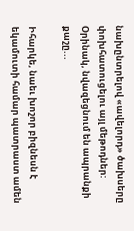նախընտրելով «ավելորդ» ծախսերը փոխհատուցելու այլ մեթոդներ: Օրինակ, նվազեցնում են ապրանքի քաշը...

Իհարկե, նաեւ խոշոր բիզնեսն է եկամուտի համար պատրաստ ամեն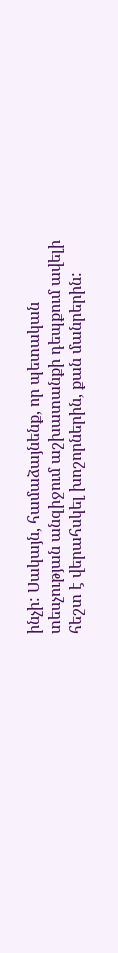ինչի: Սակայն, համաձայնենք, որ պետական տեսչության անզիջում աշխատանքի դեպքում ավելի հեշտ է վերահսկել խոշորներին, քան մանրերին: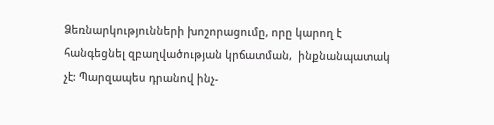Ձեռնարկությունների խոշորացումը, որը կարող է հանգեցնել զբաղվածության կրճատման,  ինքնանպատակ չէ: Պարզապես դրանով ինչ-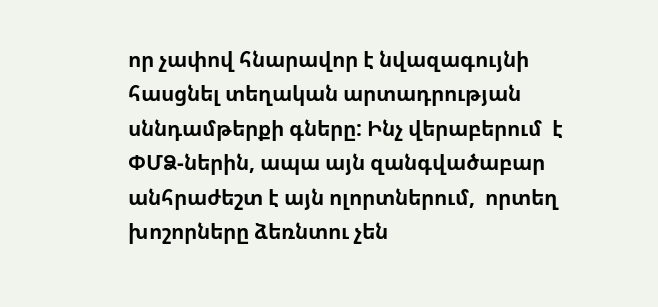որ չափով հնարավոր է նվազագույնի հասցնել տեղական արտադրության սննդամթերքի գները: Ինչ վերաբերում  է ՓՄՁ-ներին, ապա այն զանգվածաբար անհրաժեշտ է այն ոլորտներում,  որտեղ խոշորները ձեռնտու չեն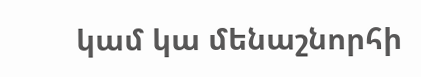կամ կա մենաշնորհի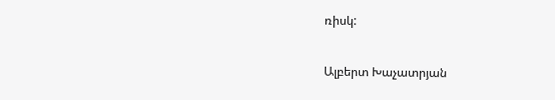ռիսկ:

Ալբերտ Խաչատրյան